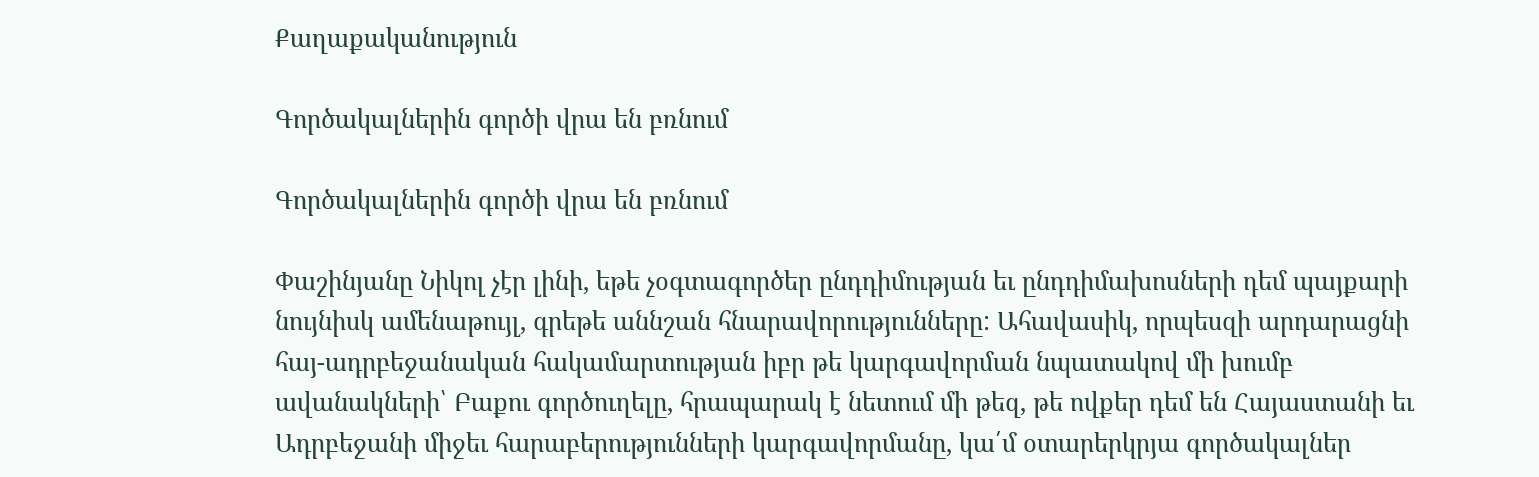Քաղաքականություն

Գործակալներին գործի վրա են բռնում

Գործակալներին գործի վրա են բռնում

Փաշինյանը Նիկոլ չէր լինի, եթե չօգտագործեր ընդդիմության եւ ընդդիմախոսների դեմ պայքարի նույնիսկ ամենաթույլ, գրեթե աննշան հնարավորությունները: Ահավասիկ, որպեսզի արդարացնի հայ-ադրբեջանական հակամարտության իբր թե կարգավորման նպատակով մի խումբ ավանակների՝ Բաքու գործուղելը, հրապարակ է նետում մի թեզ, թե ովքեր դեմ են Հայաստանի եւ Ադրբեջանի միջեւ հարաբերությունների կարգավորմանը, կա՛մ օտարերկրյա գործակալներ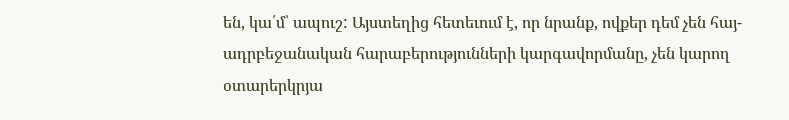են, կա՛մ՝ ապուշ: Այստեղից հետեւում է, որ նրանք, ովքեր դեմ չեն հայ-ադրբեջանական հարաբերությունների կարգավորմանը, չեն կարող օտարերկրյա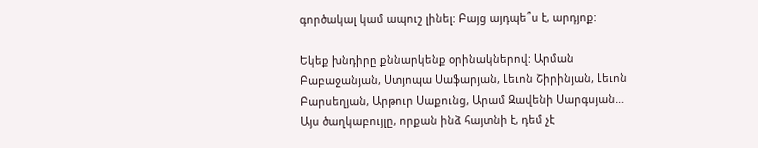գործակալ կամ ապուշ լինել: Բայց այդպե՞ս է, արդյոք:

Եկեք խնդիրը քննարկենք օրինակներով: Արման Բաբաջանյան, Ստյոպա Սաֆարյան, Լեւոն Շիրինյան, Լեւոն Բարսեղյան, Արթուր Սաքունց, Արամ Զավենի Սարգսյան… Այս ծաղկաբույլը, որքան ինձ հայտնի է, դեմ չէ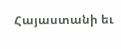Հայաստանի եւ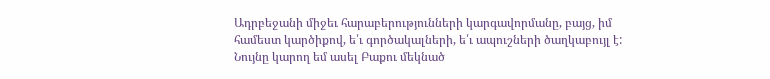Ադրբեջանի միջեւ հարաբերությունների կարգավորմանը, բայց, իմ համեստ կարծիքով, ե՛ւ գործակալների, ե՛ւ ապուշների ծաղկաբույլ է: Նույնը կարող եմ ասել Բաքու մեկնած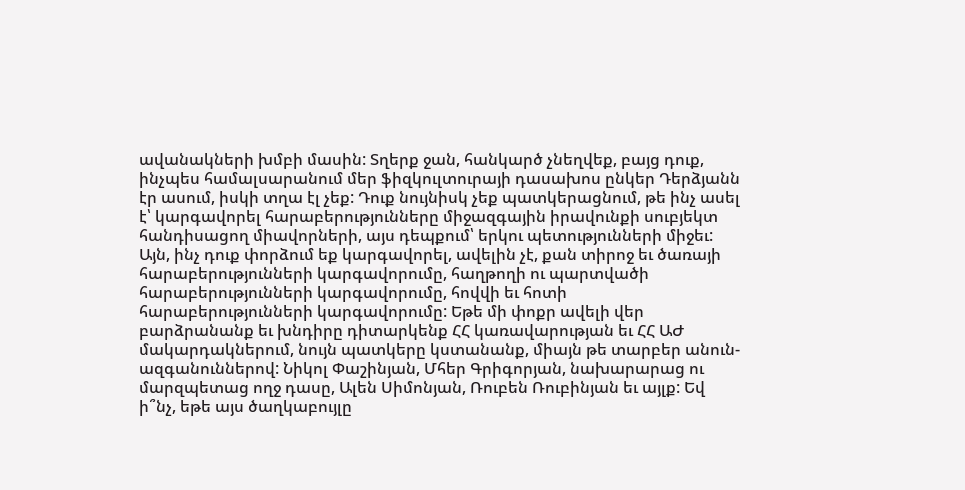ավանակների խմբի մասին: Տղերք ջան, հանկարծ չնեղվեք, բայց դուք, ինչպես համալսարանում մեր ֆիզկուլտուրայի դասախոս ընկեր Դերձյանն էր ասում, իսկի տղա էլ չեք: Դուք նույնիսկ չեք պատկերացնում, թե ինչ ասել է՝ կարգավորել հարաբերությունները միջազգային իրավունքի սուբյեկտ հանդիսացող միավորների, այս դեպքում՝ երկու պետությունների միջեւ: Այն, ինչ դուք փորձում եք կարգավորել, ավելին չէ, քան տիրոջ եւ ծառայի հարաբերությունների կարգավորումը, հաղթողի ու պարտվածի հարաբերությունների կարգավորումը, հովվի եւ հոտի հարաբերությունների կարգավորումը: Եթե մի փոքր ավելի վեր բարձրանանք եւ խնդիրը դիտարկենք ՀՀ կառավարության եւ ՀՀ ԱԺ մակարդակներում, նույն պատկերը կստանանք, միայն թե տարբեր անուն-ազգանուններով: Նիկոլ Փաշինյան, Մհեր Գրիգորյան, նախարարաց ու մարզպետաց ողջ դասը, Ալեն Սիմոնյան, Ռուբեն Ռուբինյան եւ այլք: Եվ ի՞նչ, եթե այս ծաղկաբույլը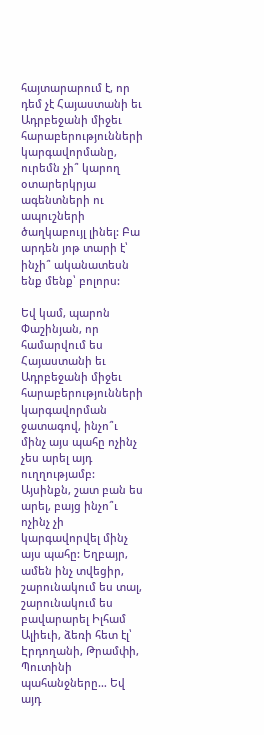հայտարարում է, որ դեմ չէ Հայաստանի եւ Ադրբեջանի միջեւ հարաբերությունների կարգավորմանը, ուրեմն չի՞ կարող օտարերկրյա ագենտների ու ապուշների ծաղկաբույլ լինել: Բա արդեն յոթ տարի է՝ ինչի՞ ականատեսն ենք մենք՝ բոլորս:

Եվ կամ, պարոն Փաշինյան, որ համարվում ես Հայաստանի եւ Ադրբեջանի միջեւ հարաբերությունների կարգավորման ջատագով, ինչո՞ւ մինչ այս պահը ոչինչ չես արել այդ ուղղությամբ: Այսինքն, շատ բան ես արել, բայց ինչո՞ւ ոչինչ չի կարգավորվել մինչ այս պահը: Եղբայր, ամեն ինչ տվեցիր, շարունակում ես տալ, շարունակում ես բավարարել Իլհամ Ալիեւի, ձեռի հետ էլ՝ Էրդողանի, Թրամփի, Պուտինի պահանջները… Եվ այդ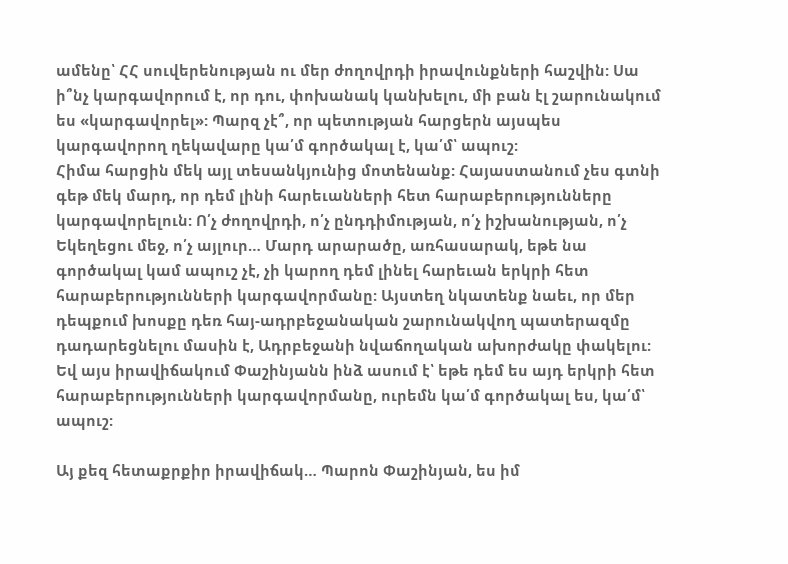ամենը՝ ՀՀ սուվերենության ու մեր ժողովրդի իրավունքների հաշվին: Սա ի՞նչ կարգավորում է, որ դու, փոխանակ կանխելու, մի բան էլ շարունակում ես «կարգավորել»: Պարզ չէ՞, որ պետության հարցերն այսպես կարգավորող ղեկավարը կա՛մ գործակալ է, կա՛մ՝ ապուշ:
Հիմա հարցին մեկ այլ տեսանկյունից մոտենանք: Հայաստանում չես գտնի գեթ մեկ մարդ, որ դեմ լինի հարեւանների հետ հարաբերությունները կարգավորելուն: Ո՛չ ժողովրդի, ո՛չ ընդդիմության, ո՛չ իշխանության, ո՛չ Եկեղեցու մեջ, ո՛չ այլուր… Մարդ արարածը, առհասարակ, եթե նա գործակալ կամ ապուշ չէ, չի կարող դեմ լինել հարեւան երկրի հետ հարաբերությունների կարգավորմանը: Այստեղ նկատենք նաեւ, որ մեր դեպքում խոսքը դեռ հայ-ադրբեջանական շարունակվող պատերազմը դադարեցնելու մասին է, Ադրբեջանի նվաճողական ախորժակը փակելու: Եվ այս իրավիճակում Փաշինյանն ինձ ասում է՝ եթե դեմ ես այդ երկրի հետ հարաբերությունների կարգավորմանը, ուրեմն կա՛մ գործակալ ես, կա՛մ՝ ապուշ:

Այ քեզ հետաքրքիր իրավիճակ… Պարոն Փաշինյան, ես իմ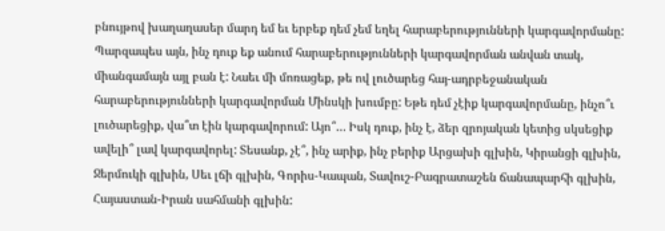բնույթով խաղաղասեր մարդ եմ եւ երբեք դեմ չեմ եղել հարաբերությունների կարգավորմանը: Պարզապես այն, ինչ դուք եք անում հարաբերությունների կարգավորման անվան տակ, միանգամայն այլ բան է: Նաեւ մի մոռացեք, թե ով լուծարեց հայ-ադրբեջանական հարաբերությունների կարգավորման Մինսկի խումբը: Եթե դեմ չէիք կարգավորմանը, ինչո՞ւ լուծարեցիք, վա՞տ էին կարգավորում: Այո՞… Իսկ դուք, ինչ է, ձեր զրոյական կետից սկսեցիք ավելի՞ լավ կարգավորել: Տեսանք, չէ՞, ինչ արիք, ինչ բերիք Արցախի գլխին, Կիրանցի գլխին, Ջերմուկի գլխին, Սեւ լճի գլխին, Գորիս-Կապան, Տավուշ-Բագրատաշեն ճանապարհի գլխին, Հայաստան-Իրան սահմանի գլխին: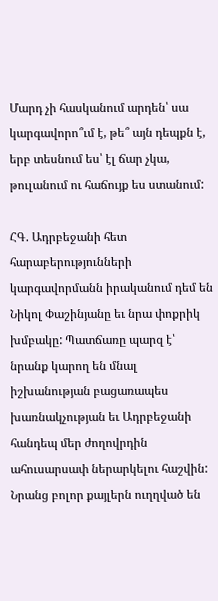Մարդ չի հասկանում արդեն՝ սա կարգավորո՞ւմ է, թե՞ այն դեպքն է, երբ տեսնում ես՝ էլ ճար չկա, թուլանում ու հաճույք ես ստանում:

ՀԳ. Ադրբեջանի հետ հարաբերությունների կարգավորմանն իրականում դեմ են Նիկոլ Փաշինյանը եւ նրա փոքրիկ խմբակը: Պատճառը պարզ է՝ նրանք կարող են մնալ իշխանության բացառապես խառնակչության եւ Ադրբեջանի հանդեպ մեր ժողովրդին ահուսարսափ ներարկելու հաշվին: Նրանց բոլոր քայլերն ուղղված են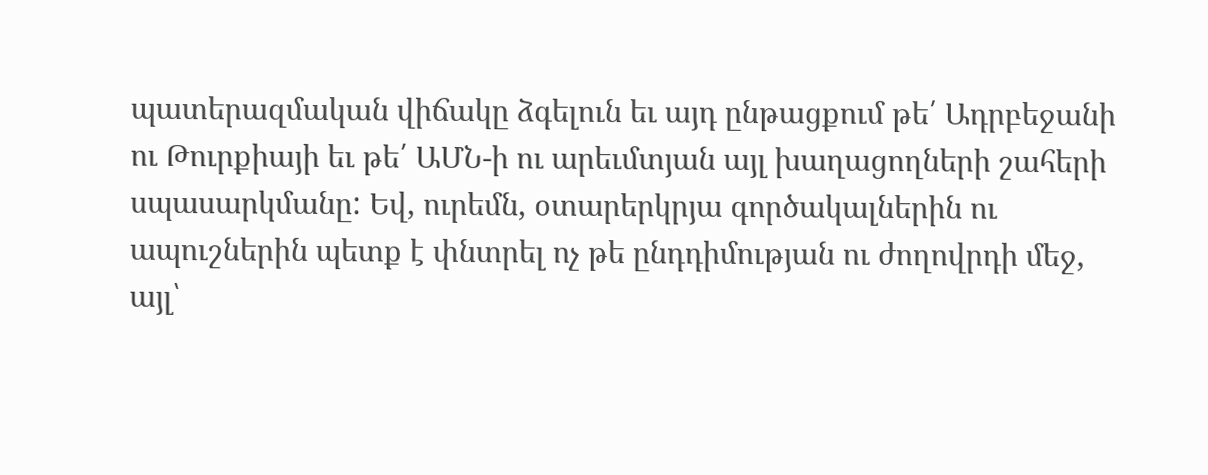պատերազմական վիճակը ձգելուն եւ այդ ընթացքում թե՛ Ադրբեջանի ու Թուրքիայի եւ թե՛ ԱՄՆ-ի ու արեւմտյան այլ խաղացողների շահերի սպասարկմանը: Եվ, ուրեմն, օտարերկրյա գործակալներին ու ապուշներին պետք է փնտրել ոչ թե ընդդիմության ու ժողովրդի մեջ, այլ՝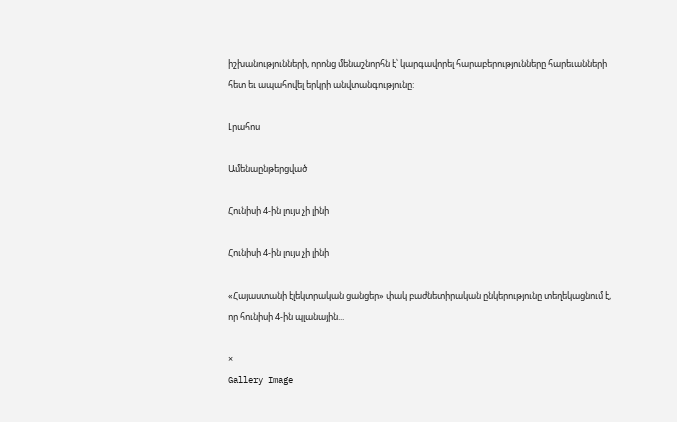իշխանությունների, որոնց մենաշնորհն է՝ կարգավորել հարաբերությունները հարեւանների հետ եւ ապահովել երկրի անվտանգությունը:

Լրահոս

Ամենաընթերցված

Հունիսի 4-ին լույս չի լինի

Հունիսի 4-ին լույս չի լինի

«Հայաստանի էլեկտրական ցանցեր» փակ բաժնետիրական ընկերությունը տեղեկացնում է, որ հունիսի 4-ին պլանային...

×
Gallery Image